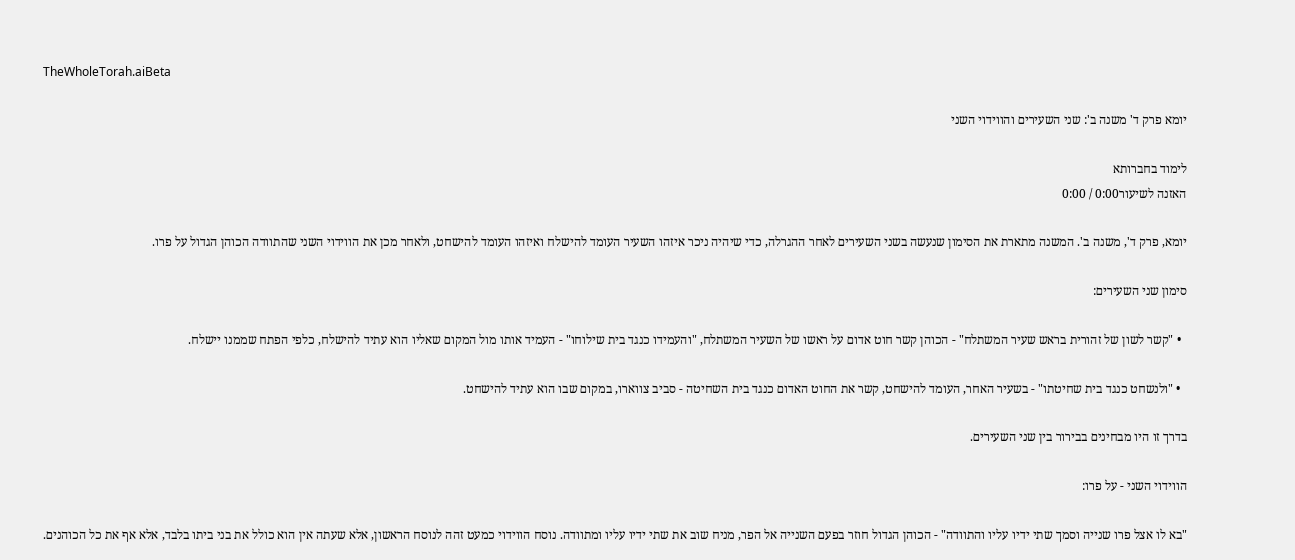TheWholeTorah.aiBeta

יומא פרק ד' משנה ב': שני השעירים והווידוי השני

לימוד בחברותא
האזנה לשיעור0:00 / 0:00

יומא, פרק ד', משנה ב'. המשנה מתארת את הסימון שנעשה בשני השעירים לאחר ההגרלה, כדי שיהיה ניכר איזהו השעיר העומד להישלח ואיזהו העומד להישחט, ולאחר מכן את הווידוי השני שהתוודה הכוהן הגדול על פרו.

סימון שני השעירים:

  • "קשר לשון של זהורית בראש שעיר המשתלח" - הכוהן קשר חוט אדום על ראשו של השעיר המשתלח, "והעמידו כנגד בית שילוחו" - העמיד אותו מול המקום שאליו הוא עתיד להישלח, כלפי הפתח שממנו יישלח.

  • "ולנשחט כנגד בית שחיטתו" - בשעיר האחר, העומד להישחט, קשר את החוט האדום כנגד בית השחיטה - סביב צווארו, במקום שבו הוא עתיד להישחט.

בדרך זו היו מבחינים בבירור בין שני השעירים.

הווידוי השני - על פרו:

"בא לו אצל פרו שנייה וסמך שתי ידיו עליו והתוודה" - הכוהן הגדול חוזר בפעם השנייה אל הפר, מניח שוב את שתי ידיו עליו ומתוודה. נוסח הווידוי כמעט זהה לנוסח הראשון, אלא שעתה אין הוא כולל את בני ביתו בלבד, אלא אף את כל הכוהנים.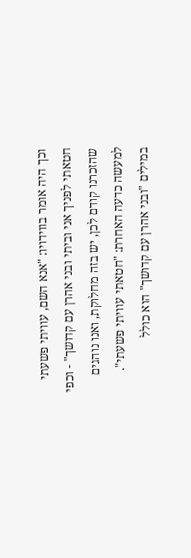וכך היה אומר בווידויו: "אנא השם, עוויתי פשעתי חטאתי לפניך אני וביתי ובני אהרן עם קדושך" - וכפי שהזכרנו קודם לכן, יש בזה מחלוקת, ואנו נוהגים למעשה כדעה האחרת: "חטאתי עוויתי פשעתי". במילים "ובני אהרן עם קדושך" הוא כולל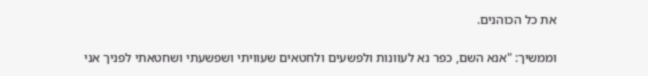את כל הכוהנים.

וממשיך: "אנא השם, כפר נא לעוונות ולפשעים ולחטאים שעוויתי ושפשעתי ושחטאתי לפניך אני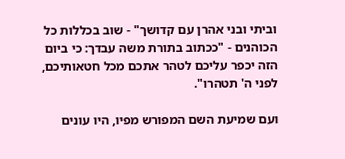וביתי ובני אהרן עם קדושך" - שוב בכללות כל הכוהנים - "ככתוב בתורת משה עבדך: כי ביום הזה יכפר עליכם לטהר אתכם מכל חטאותיכם, לפני ה' תטהרו".

ועם שמיעת השם המפורש מפיו, היו עונים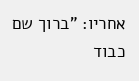אחריו: "ברוך שם כבוד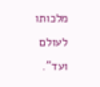מלכותו לעולם ועד".